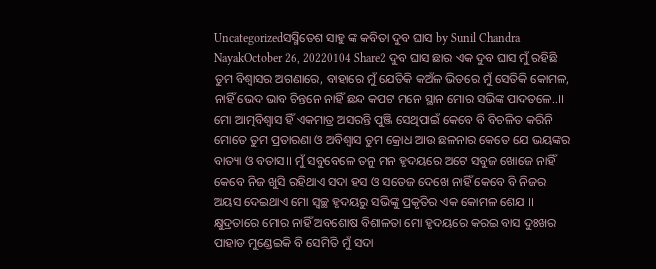Uncategorizedସସ୍ମିତେଶ ସାହୁ ଙ୍କ କବିତା ଦୁବ ଘାସ by Sunil Chandra NayakOctober 26, 20220104 Share2 ଦୁବ ଘାସ ଛାର ଏକ ଦୁବ ଘାସ ମୁଁ ରହିଛି ତୁମ ବିଶ୍ଵାସର ଅଗଣାରେ, ବାହାରେ ମୁଁ ଯେତିକି କଅଁଳ ଭିତରେ ମୁଁ ସେତିକି କୋମଳ, ନାହିଁ ଭେଦ ଭାବ ଚିନ୍ତନେ ନାହିଁ ଛନ୍ଦ କପଟ ମନେ ସ୍ଥାନ ମୋର ସଭିଙ୍କ ପାଦତଳେ..।। ମୋ ଆତ୍ମବିଶ୍ବାସ ହିଁ ଏକମାତ୍ର ଅସରନ୍ତି ପୁଞ୍ଜି ସେଥିପାଇଁ କେବେ ବି ବିଚଳିତ କରିନି ମୋତେ ତୁମ ପ୍ରତାରଣା ଓ ଅବିଶ୍ବାସ ତୁମ କ୍ରୋଧ ଆଉ ଛଳନାର କେତେ ଯେ ଭୟଙ୍କର ବାତ୍ୟା ଓ ବତାସ।। ମୁଁ ସବୁବେଳେ ତନୁ ମନ ହୃଦୟରେ ଅଟେ ସବୁଜ ଖୋଜେ ନାହିଁ କେବେ ନିଜ ଖୁସି ରହିଥାଏ ସଦା ହସ ଓ ସତେଜ ଦେଖେ ନାହିଁ କେବେ ବି ନିଜର ଅୟସ ଦେଇଥାଏ ମୋ ସ୍ୱଚ୍ଛ ହୃଦୟରୁ ସଭିଙ୍କୁ ପ୍ରକୃତିର ଏକ କୋମଳ ଶେଯ ।। କ୍ଷୁଦ୍ରତାରେ ମୋର ନାହିଁ ଅବଶୋଷ ବିଶାଳତା ମୋ ହୃଦୟରେ କରଇ ବାସ ଦୁଃଖର ପାହାଡ ମୁଣ୍ଡେଇକି ବି ସେମିତି ମୁଁ ସଦା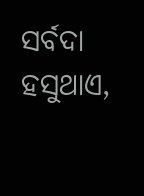ସର୍ବଦା ହସୁଥାଏ,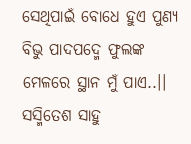ସେଥିପାଇଁ ବୋଧେ ହୁଏ ପୁଣ୍ୟ ବିଭୁ ପାଦପଦ୍ମେ ଫୁଲଙ୍କ ମେଳରେ ସ୍ଥାନ ମୁଁ ପାଏ..।। ସସ୍ମିତେଶ ସାହୁ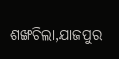ଶଙ୍ଖଚିଲା,ଯାଜପୁର